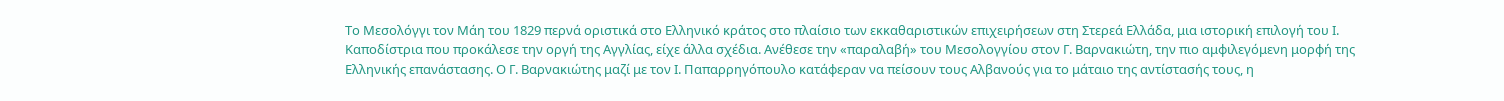Το Μεσολόγγι τον Μάη του 1829 περνά οριστικά στο Ελληνικό κράτος στο πλαίσιο των εκκαθαριστικών επιχειρήσεων στη Στερεά Ελλάδα, μια ιστορική επιλογή του Ι. Καποδίστρια που προκάλεσε την οργή της Αγγλίας, είχε άλλα σχέδια. Ανέθεσε την «παραλαβή» του Μεσολογγίου στον Γ. Βαρνακιώτη, την πιο αμφιλεγόμενη μορφή της Ελληνικής επανάστασης. Ο Γ. Βαρνακιώτης μαζί με τον Ι. Παπαρρηγόπουλο κατάφεραν να πείσουν τους Αλβανούς για το μάταιο της αντίστασής τους, η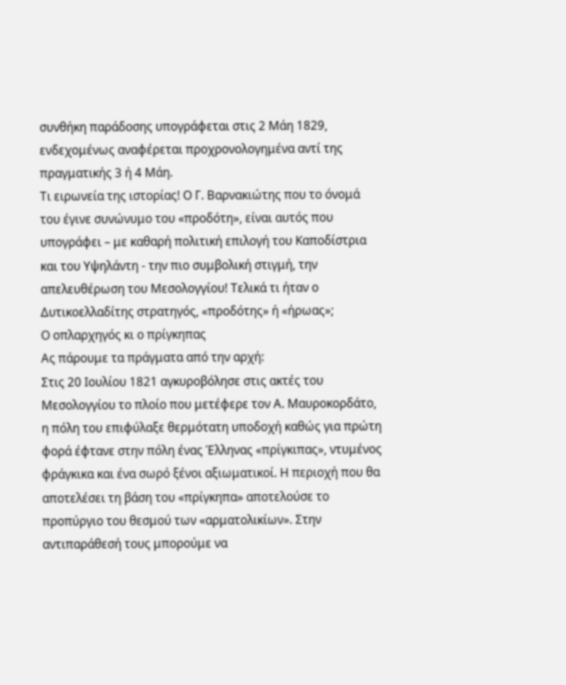συνθήκη παράδοσης υπογράφεται στις 2 Μάη 1829, ενδεχομένως αναφέρεται προχρονολογημένα αντί της πραγματικής 3 ή 4 Μάη.
Τι ειρωνεία της ιστορίας! Ο Γ. Βαρνακιώτης που το όνομά του έγινε συνώνυμο του «προδότη», είναι αυτός που υπογράφει – με καθαρή πολιτική επιλογή του Καποδίστρια και του Υψηλάντη - την πιο συμβολική στιγμή, την απελευθέρωση του Μεσολογγίου! Τελικά τι ήταν ο Δυτικοελλαδίτης στρατηγός, «προδότης» ή «ήρωας»;
Ο οπλαρχηγός κι ο πρίγκηπας
Ας πάρουμε τα πράγματα από την αρχή:
Στις 20 Ιουλίου 1821 αγκυροβόλησε στις ακτές του Μεσολογγίου το πλοίο που μετέφερε τον Α. Μαυροκορδάτο, η πόλη του επιφύλαξε θερμότατη υποδοχή καθώς για πρώτη φορά έφτανε στην πόλη ένας Έλληνας «πρίγκιπας», ντυμένος φράγκικα και ένα σωρό ξένοι αξιωματικοί. Η περιοχή που θα αποτελέσει τη βάση του «πρίγκηπα» αποτελούσε το προπύργιο του θεσμού των «αρματολικίων». Στην αντιπαράθεσή τους μπορούμε να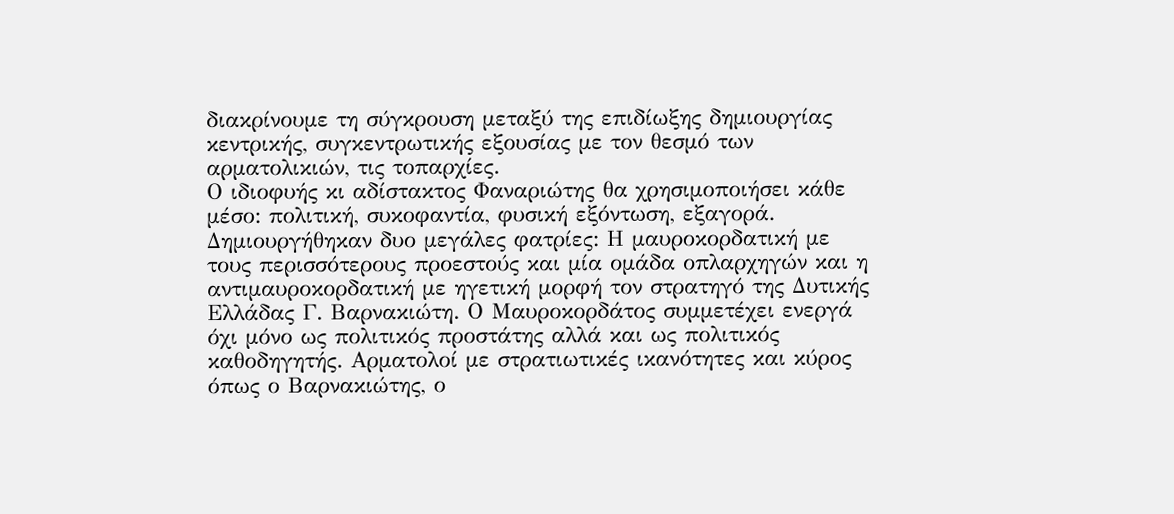διακρίνουμε τη σύγκρουση μεταξύ της επιδίωξης δημιουργίας κεντρικής, συγκεντρωτικής εξουσίας με τον θεσμό των αρματολικιών, τις τοπαρχίες.
Ο ιδιοφυής κι αδίστακτος Φαναριώτης θα χρησιμοποιήσει κάθε μέσο: πολιτική, συκοφαντία, φυσική εξόντωση, εξαγορά. Δημιουργήθηκαν δυο μεγάλες φατρίες: Η μαυροκορδατική με τους περισσότερους προεστούς και μία ομάδα οπλαρχηγών και η αντιμαυροκορδατική με ηγετική μορφή τον στρατηγό της Δυτικής Ελλάδας Γ. Βαρνακιώτη. Ο Μαυροκορδάτος συμμετέχει ενεργά όχι μόνο ως πολιτικός προστάτης αλλά και ως πολιτικός καθοδηγητής. Αρματολοί με στρατιωτικές ικανότητες και κύρος όπως ο Βαρνακιώτης, ο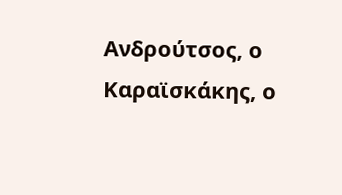Ανδρούτσος, ο Καραϊσκάκης, ο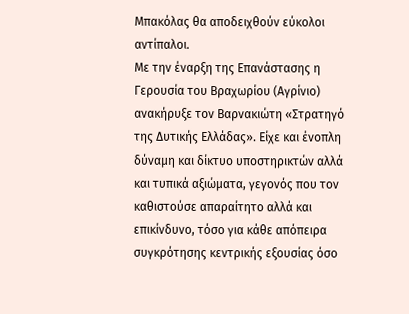Μπακόλας θα αποδειχθούν εύκολοι αντίπαλοι.
Με την έναρξη της Επανάστασης η Γερουσία του Βραχωρίου (Αγρίνιο) ανακήρυξε τον Βαρνακιώτη «Στρατηγό της Δυτικής Ελλάδας». Είχε και ένοπλη δύναμη και δίκτυο υποστηρικτών αλλά και τυπικά αξιώματα, γεγονός που τον καθιστούσε απαραίτητο αλλά και επικίνδυνο, τόσο για κάθε απόπειρα συγκρότησης κεντρικής εξουσίας όσο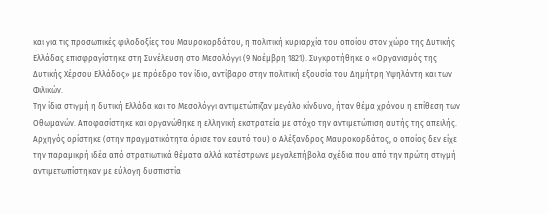και για τις προσωπικές φιλοδοξίες του Μαυροκορδάτου, η πολιτική κυριαρχία του οποίου στον χώρο της Δυτικής Ελλάδας επισφραγίστηκε στη Συνέλευση στο Μεσολόγγι (9 Νοέμβρη 1821). Συγκροτήθηκε ο «Οργανισμός της Δυτικής Χέρσου Ελλάδος» με πρόεδρο τον ίδιο, αντίβαρο στην πολιτική εξουσία του Δημήτρη Υψηλάντη και των Φιλικών.
Την ίδια στιγμή η δυτική Ελλάδα και το Μεσολόγγι αντιμετώπιζαν μεγάλο κίνδυνο, ήταν θέμα χρόνου η επίθεση των Οθωμανών. Αποφασίστηκε και οργανώθηκε η ελληνική εκστρατεία με στόχο την αντιμετώπιση αυτής της απειλής. Αρχηγός ορίστηκε (στην πραγματικότητα όρισε τον εαυτό του) ο Αλέξανδρος Μαυροκορδάτος, ο οποίος δεν είχε την παραμικρή ιδέα από στρατιωτικά θέματα αλλά κατέστρωνε μεγαλεπήβολα σχέδια που από την πρώτη στιγμή αντιμετωπίστηκαν με εύλογη δυσπιστία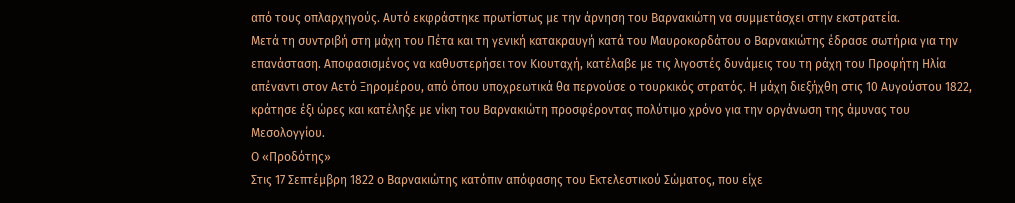από τους οπλαρχηγούς. Αυτό εκφράστηκε πρωτίστως με την άρνηση του Βαρνακιώτη να συμμετάσχει στην εκστρατεία.
Μετά τη συντριβή στη μάχη του Πέτα και τη γενική κατακραυγή κατά του Μαυροκορδάτου ο Βαρνακιώτης έδρασε σωτήρια για την επανάσταση. Αποφασισμένος να καθυστερήσει τον Κιουταχή, κατέλαβε με τις λιγοστές δυνάμεις του τη ράχη του Προφήτη Ηλία απέναντι στον Αετό Ξηρομέρου, από όπου υποχρεωτικά θα περνούσε ο τουρκικός στρατός. Η μάχη διεξήχθη στις 10 Αυγούστου 1822, κράτησε έξι ώρες και κατέληξε με νίκη του Βαρνακιώτη προσφέροντας πολύτιμο χρόνο για την οργάνωση της άμυνας του Μεσολογγίου.
Ο «Προδότης»
Στις 17 Σεπτέμβρη 1822 ο Βαρνακιώτης κατόπιν απόφασης του Εκτελεστικού Σώματος, που είχε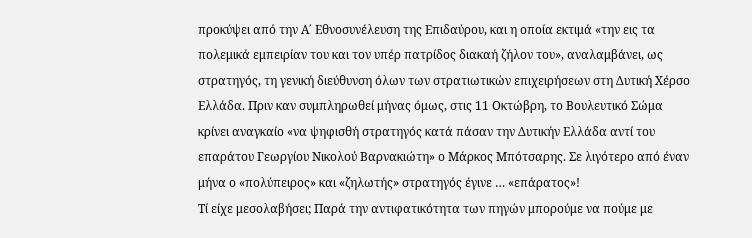προκύψει από την Α΄ Εθνοσυνέλευση της Επιδαύρου, και η οποία εκτιμά «την εις τα πολεμικά εμπειρίαν του και τον υπέρ πατρίδος διακαή ζήλον του», αναλαμβάνει, ως στρατηγός, τη γενική διεύθυνση όλων των στρατιωτικών επιχειρήσεων στη Δυτική Χέρσο Ελλάδα. Πριν καν συμπληρωθεί μήνας όμως, στις 11 Οκτώβρη, το Βουλευτικό Σώμα κρίνει αναγκαίο «να ψηφισθή στρατηγός κατά πάσαν την Δυτικήν Ελλάδα αντί του επαράτου Γεωργίου Νικολού Βαρνακιώτη» ο Μάρκος Μπότσαρης. Σε λιγότερο από έναν μήνα ο «πολύπειρος» και «ζηλωτής» στρατηγός έγινε … «επάρατος»!
Τί είχε μεσολαβήσει; Παρά την αντιφατικότητα των πηγών μπορούμε να πούμε με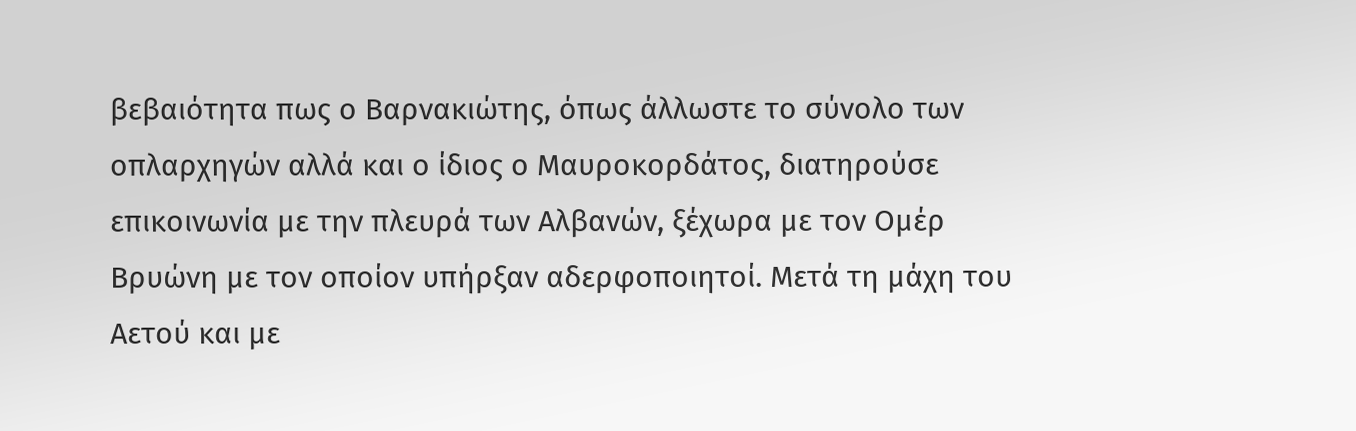βεβαιότητα πως ο Βαρνακιώτης, όπως άλλωστε το σύνολο των οπλαρχηγών αλλά και ο ίδιος ο Μαυροκορδάτος, διατηρούσε επικοινωνία με την πλευρά των Αλβανών, ξέχωρα με τον Ομέρ Βρυώνη με τον οποίον υπήρξαν αδερφοποιητοί. Μετά τη μάχη του Αετού και με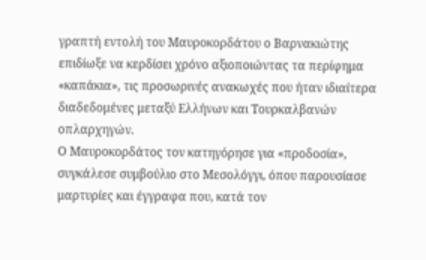γραπτή εντολή του Μαυροκορδάτου ο Βαρνακιώτης επιδίωξε να κερδίσει χρόνο αξιοποιώντας τα περίφημα «καπάκια», τις προσωρινές ανακωχές που ήταν ιδιαίτερα διαδεδομένες μεταξύ Ελλήνων και Τουρκαλβανών οπλαρχηγών.
Ο Μαυροκορδάτος τον κατηγόρησε για «προδοσία», συγκάλεσε συμβούλιο στο Μεσολόγγι, όπου παρουσίασε μαρτυρίες και έγγραφα που, κατά τον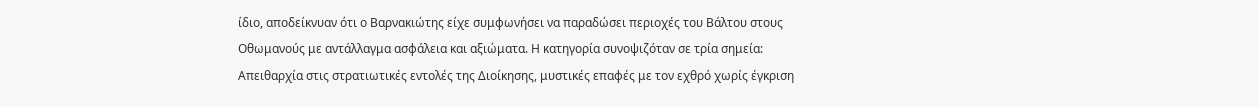ίδιο, αποδείκνυαν ότι ο Βαρνακιώτης είχε συμφωνήσει να παραδώσει περιοχές του Βάλτου στους Οθωμανούς με αντάλλαγμα ασφάλεια και αξιώματα. Η κατηγορία συνοψιζόταν σε τρία σημεία: Απειθαρχία στις στρατιωτικές εντολές της Διοίκησης, μυστικές επαφές με τον εχθρό χωρίς έγκριση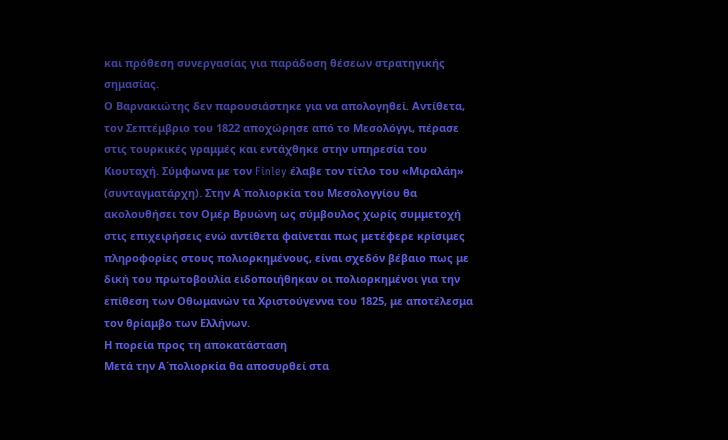και πρόθεση συνεργασίας για παράδοση θέσεων στρατηγικής σημασίας.
Ο Βαρνακιώτης δεν παρουσιάστηκε για να απολογηθεί. Αντίθετα, τον Σεπτέμβριο του 1822 αποχώρησε από το Μεσολόγγι, πέρασε στις τουρκικές γραμμές και εντάχθηκε στην υπηρεσία του Κιουταχή. Σύμφωνα με τον Finley έλαβε τον τίτλο του «Μιραλάη» (συνταγματάρχη). Στην Α΄πολιορκία του Μεσολογγίου θα ακολουθήσει τον Ομέρ Βρυώνη ως σύμβουλος χωρίς συμμετοχή στις επιχειρήσεις ενώ αντίθετα φαίνεται πως μετέφερε κρίσιμες πληροφορίες στους πολιορκημένους, είναι σχεδόν βέβαιο πως με δική του πρωτοβουλία ειδοποιήθηκαν οι πολιορκημένοι για την επίθεση των Οθωμανών τα Χριστούγεννα του 1825, με αποτέλεσμα τον θρίαμβο των Ελλήνων.
Η πορεία προς τη αποκατάσταση
Μετά την Α΄πολιορκία θα αποσυρθεί στα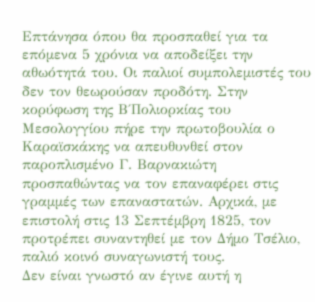Επτάνησα όπου θα προσπαθεί για τα επόμενα 5 χρόνια να αποδείξει την αθωότητά του. Οι παλιοί συμπολεμιστές του δεν τον θεωρούσαν προδότη. Στην κορύφωση της Β΄Πολιορκίας του Μεσολογγίου πήρε την πρωτοβουλία ο Καραϊσκάκης να απευθυνθεί στον παροπλισμένο Γ. Βαρνακιώτη προσπαθώντας να τον επαναφέρει στις γραμμές των επαναστατών. Αρχικά, με επιστολή στις 13 Σεπτέμβρη 1825, τον προτρέπει συναντηθεί με τον Δήμο Τσέλιο, παλιό κοινό συναγωνιστή τους.
Δεν είναι γνωστό αν έγινε αυτή η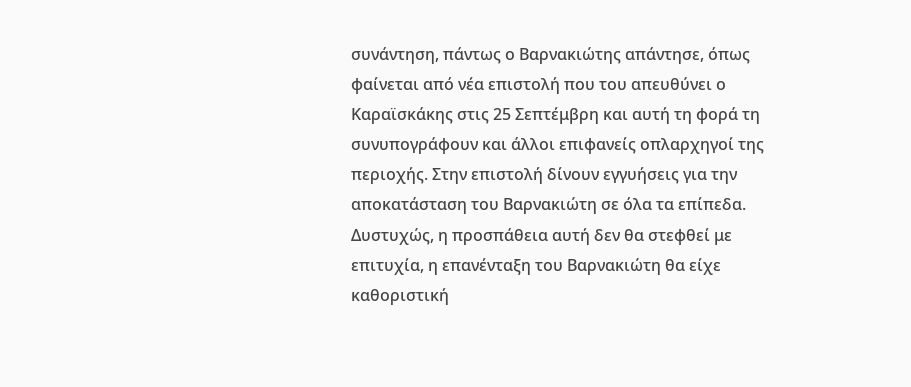συνάντηση, πάντως ο Βαρνακιώτης απάντησε, όπως φαίνεται από νέα επιστολή που του απευθύνει ο Καραϊσκάκης στις 25 Σεπτέμβρη και αυτή τη φορά τη συνυπογράφουν και άλλοι επιφανείς οπλαρχηγοί της περιοχής. Στην επιστολή δίνουν εγγυήσεις για την αποκατάσταση του Βαρνακιώτη σε όλα τα επίπεδα. Δυστυχώς, η προσπάθεια αυτή δεν θα στεφθεί με επιτυχία, η επανένταξη του Βαρνακιώτη θα είχε καθοριστική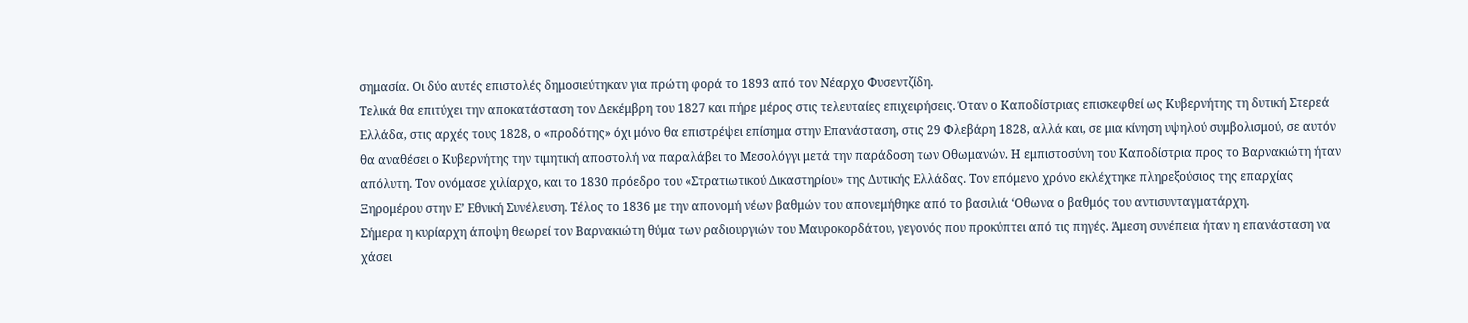σημασία. Οι δύο αυτές επιστολές δημοσιεύτηκαν για πρώτη φορά το 1893 από τον Νέαρχο Φυσεντζίδη.
Τελικά θα επιτύχει την αποκατάσταση τον Δεκέμβρη του 1827 και πήρε μέρος στις τελευταίες επιχειρήσεις. Όταν ο Καποδίστριας επισκεφθεί ως Κυβερνήτης τη δυτική Στερεά Ελλάδα, στις αρχές τους 1828, ο «προδότης» όχι μόνο θα επιστρέψει επίσημα στην Επανάσταση, στις 29 Φλεβάρη 1828, αλλά και, σε μια κίνηση υψηλού συμβολισμού, σε αυτόν θα αναθέσει ο Κυβερνήτης την τιμητική αποστολή να παραλάβει το Μεσολόγγι μετά την παράδοση των Οθωμανών. Η εμπιστοσύνη του Καποδίστρια προς το Βαρνακιώτη ήταν απόλυτη. Τον ονόμασε χιλίαρχο, και το 1830 πρόεδρο του «Στρατιωτικού Δικαστηρίου» της Δυτικής Ελλάδας. Τον επόμενο χρόνο εκλέχτηκε πληρεξούσιος της επαρχίας Ξηρομέρου στην Ε’ Εθνική Συνέλευση. Τέλος το 1836 με την απονομή νέων βαθμών του απονεμήθηκε από το βασιλιά ‘Οθωνα ο βαθμός του αντισυνταγματάρχη.
Σήμερα η κυρίαρχη άποψη θεωρεί τον Βαρνακιώτη θύμα των ραδιουργιών του Μαυροκορδάτου, γεγονός που προκύπτει από τις πηγές. Άμεση συνέπεια ήταν η επανάσταση να χάσει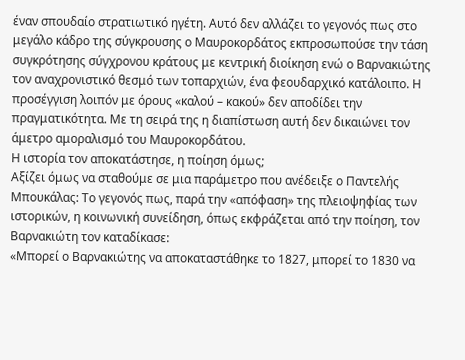έναν σπουδαίο στρατιωτικό ηγέτη. Αυτό δεν αλλάζει το γεγονός πως στο μεγάλο κάδρο της σύγκρουσης ο Μαυροκορδάτος εκπροσωπούσε την τάση συγκρότησης σύγχρονου κράτους με κεντρική διοίκηση ενώ ο Βαρνακιώτης τον αναχρονιστικό θεσμό των τοπαρχιών, ένα φεουδαρχικό κατάλοιπο. Η προσέγγιση λοιπόν με όρους «καλού – κακού» δεν αποδίδει την πραγματικότητα. Με τη σειρά της η διαπίστωση αυτή δεν δικαιώνει τον άμετρο αμοραλισμό του Μαυροκορδάτου.
Η ιστορία τον αποκατάστησε, η ποίηση όμως;
Αξίζει όμως να σταθούμε σε μια παράμετρο που ανέδειξε ο Παντελής Μπουκάλας: Το γεγονός πως, παρά την «απόφαση» της πλειοψηφίας των ιστορικών, η κοινωνική συνείδηση, όπως εκφράζεται από την ποίηση, τον Βαρνακιώτη τον καταδίκασε:
«Μπορεί ο Βαρνακιώτης να αποκαταστάθηκε το 1827, μπορεί το 1830 να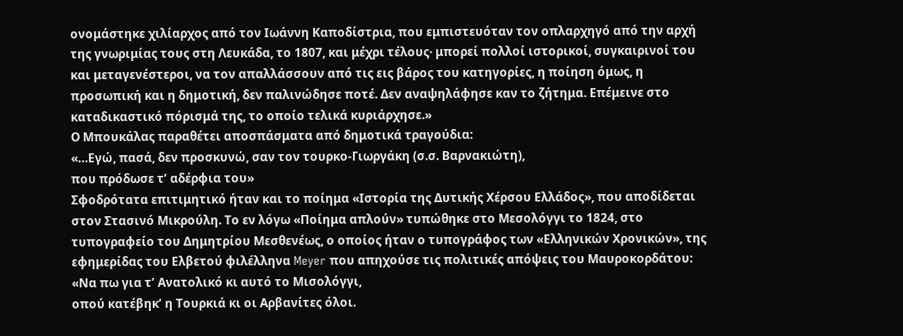ονομάστηκε χιλίαρχος από τον Ιωάννη Καποδίστρια, που εμπιστευόταν τον οπλαρχηγό από την αρχή της γνωριμίας τους στη Λευκάδα, το 1807, και μέχρι τέλους· μπορεί πολλοί ιστορικοί, συγκαιρινοί του και μεταγενέστεροι, να τον απαλλάσσουν από τις εις βάρος του κατηγορίες, η ποίηση όμως, η προσωπική και η δημοτική, δεν παλινώδησε ποτέ. Δεν αναψηλάφησε καν το ζήτημα. Επέμεινε στο καταδικαστικό πόρισμά της, το οποίο τελικά κυριάρχησε.»
Ο Μπουκάλας παραθέτει αποσπάσματα από δημοτικά τραγούδια:
«…Εγώ, πασά, δεν προσκυνώ, σαν τον τουρκο-Γιωργάκη (σ.σ. Βαρνακιώτη),
που πρόδωσε τ’ αδέρφια του»
Σφοδρότατα επιτιμητικό ήταν και το ποίημα «Ιστορία της Δυτικής Χέρσου Ελλάδος», που αποδίδεται στον Στασινό Μικρούλη. Το εν λόγω «Ποίημα απλούν» τυπώθηκε στο Μεσολόγγι το 1824, στο τυπογραφείο του Δημητρίου Μεσθενέως, ο οποίος ήταν ο τυπογράφος των «Ελληνικών Χρονικών», της εφημερίδας του Ελβετού φιλέλληνα Meyer που απηχούσε τις πολιτικές απόψεις του Μαυροκορδάτου:
«Να πω για τ’ Ανατολικό κι αυτό το Μισολόγγι,
οπού κατέβηκ’ η Τουρκιά κι οι Αρβανίτες όλοι.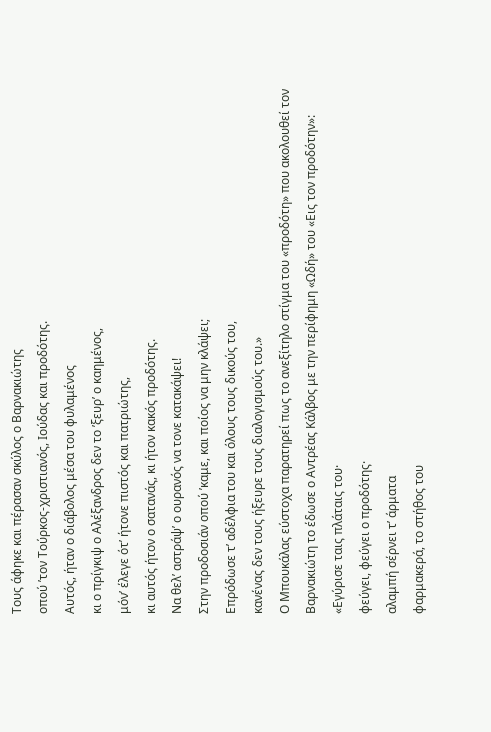Τους άφηκε και πέρασαν σκύλος ο Βαρνακιώτης
οπού ’τον Τούρκος-χριστιανός, Ιούδας και προδότης.
Αυτός, ήταν ο διάβολος μέσα του φυλαμένος
κι ο πρίγκιψ ο Αλέξανδρος δεν το ’ξευρ’ ο καημένος,
μόν’ έλεγε ότ’ ήτονε πιστός και πατριώτης,
κι αυτός ήτον ο σατανάς, κι ήτον κακός προδότης.
Να θελ’ αστράψ’ ο ουρανός να τονε κατακάψει!
Στην προδοσιάν οπού ’καμε, και ποίος να μην κλάψει;
Επρόδωσε τ’ αδέλφια του και όλους τους δικούς του,
κανένας δεν τους ήξευρε τους διαλογισμούς του.»
Ο Μπουκάλας εύστοχα παρατηρεί πως το ανεξίτηλο στίγμα του «προδότη» που ακολουθεί τον Βαρνακιώτη το έδωσε ο Αντρέας Κάλβος με την περίφημη «Ωδή» του «Εις τον προδότην»:
«Εγύρισε ταις πλάταις του·
φεύγει, φεύγει ο προδότης·
αλαμπή σέρνει τ’ άρματα
φαρμακερά, το στήθος του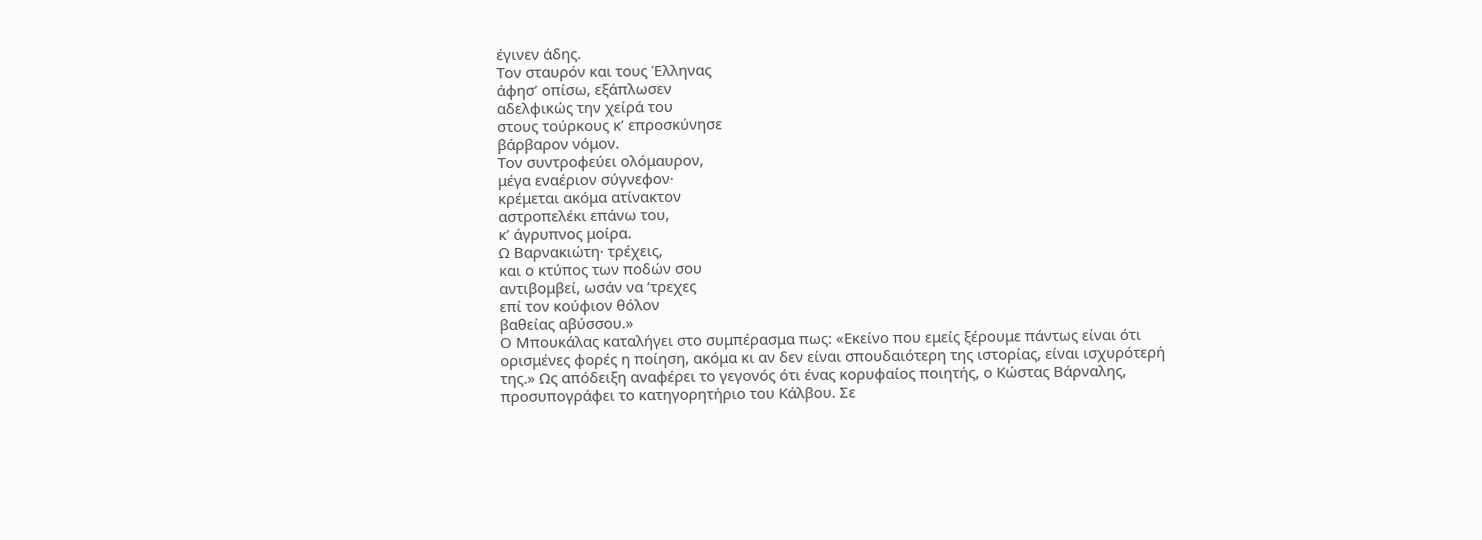έγινεν άδης.
Τον σταυρόν και τους Έλληνας
άφησ’ οπίσω, εξάπλωσεν
αδελφικώς την χείρά του
στους τούρκους κ’ επροσκύνησε
βάρβαρον νόμον.
Τον συντροφεύει ολόμαυρον,
μέγα εναέριον σύγνεφον·
κρέμεται ακόμα ατίνακτον
αστροπελέκι επάνω του,
κ’ άγρυπνος μοίρα.
Ω Βαρνακιώτη· τρέχεις,
και ο κτύπος των ποδών σου
αντιβομβεί, ωσάν να ’τρεχες
επί τον κούφιον θόλον
βαθείας αβύσσου.»
Ο Μπουκάλας καταλήγει στο συμπέρασμα πως: «Εκείνο που εμείς ξέρουμε πάντως είναι ότι ορισμένες φορές η ποίηση, ακόμα κι αν δεν είναι σπουδαιότερη της ιστορίας, είναι ισχυρότερή της.» Ως απόδειξη αναφέρει το γεγονός ότι ένας κορυφαίος ποιητής, ο Κώστας Βάρναλης, προσυπογράφει το κατηγορητήριο του Κάλβου. Σε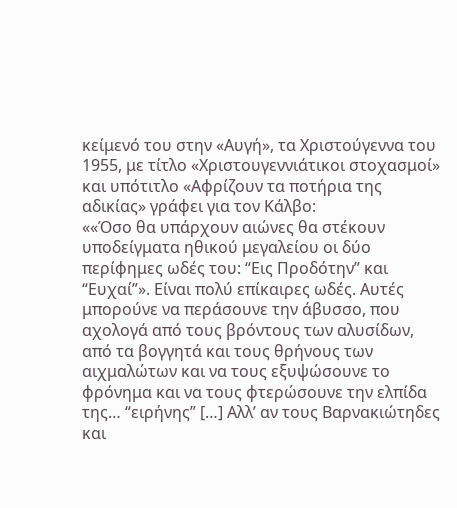κείμενό του στην «Αυγή», τα Χριστούγεννα του 1955, με τίτλο «Χριστουγεννιάτικοι στοχασμοί» και υπότιτλο «Αφρίζουν τα ποτήρια της αδικίας» γράφει για τον Κάλβο:
««Όσο θα υπάρχουν αιώνες θα στέκουν υποδείγματα ηθικού μεγαλείου οι δύο περίφημες ωδές του: “Εις Προδότην” και “Ευχαί”». Είναι πολύ επίκαιρες ωδές. Αυτές μπορούνε να περάσουνε την άβυσσο, που αχολογά από τους βρόντους των αλυσίδων, από τα βογγητά και τους θρήνους των αιχμαλώτων και να τους εξυψώσουνε το φρόνημα και να τους φτερώσουνε την ελπίδα της… “ειρήνης” […] Αλλ’ αν τους Βαρνακιώτηδες και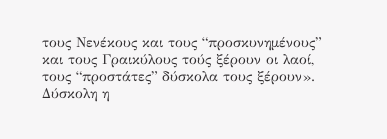τους Νενέκους και τους “προσκυνημένους” και τους Γραικύλους τούς ξέρουν οι λαοί, τους “προστάτες” δύσκολα τους ξέρουν».
Δύσκολη η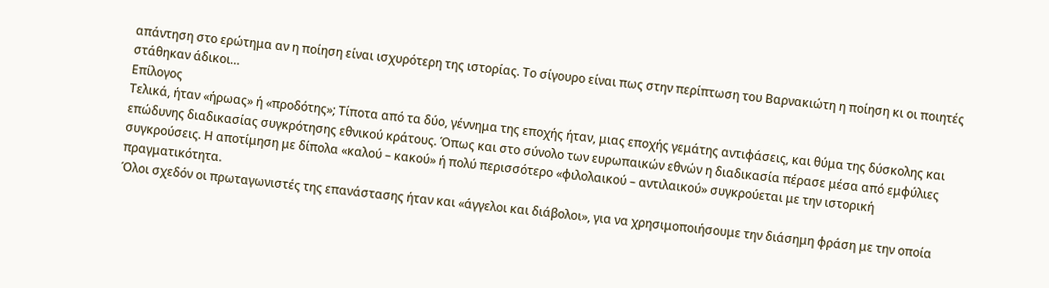απάντηση στο ερώτημα αν η ποίηση είναι ισχυρότερη της ιστορίας. Το σίγουρο είναι πως στην περίπτωση του Βαρνακιώτη η ποίηση κι οι ποιητές στάθηκαν άδικοι…
Επίλογος
Τελικά, ήταν «ήρωας» ή «προδότης»; Τίποτα από τα δύο, γέννημα της εποχής ήταν, μιας εποχής γεμάτης αντιφάσεις, και θύμα της δύσκολης και επώδυνης διαδικασίας συγκρότησης εθνικού κράτους. Όπως και στο σύνολο των ευρωπαικών εθνών η διαδικασία πέρασε μέσα από εμφύλιες συγκρούσεις. Η αποτίμηση με δίπολα «καλού – κακού» ή πολύ περισσότερο «φιλολαικού – αντιλαικού» συγκρούεται με την ιστορική πραγματικότητα.
Όλοι σχεδόν οι πρωταγωνιστές της επανάστασης ήταν και «άγγελοι και διάβολοι», για να χρησιμοποιήσουμε την διάσημη φράση με την οποία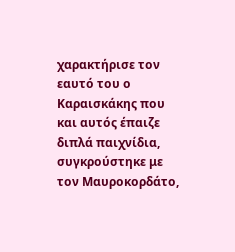χαρακτήρισε τον εαυτό του ο Καραισκάκης που και αυτός έπαιζε διπλά παιχνίδια, συγκρούστηκε με τον Μαυροκορδάτο,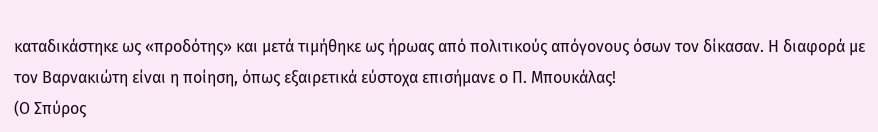καταδικάστηκε ως «προδότης» και μετά τιμήθηκε ως ήρωας από πολιτικούς απόγονους όσων τον δίκασαν. Η διαφορά με τον Βαρνακιώτη είναι η ποίηση, όπως εξαιρετικά εύστοχα επισήμανε ο Π. Μπουκάλας!
(Ο Σπύρος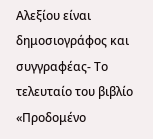Αλεξίου είναι δημοσιογράφος και συγγραφέας- Το τελευταίο του βιβλίο «Προδομένο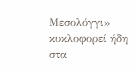Μεσολόγγι» κυκλοφορεί ήδη στα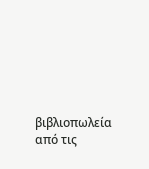βιβλιοπωλεία από τις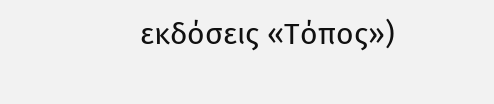εκδόσεις «Τόπος»)